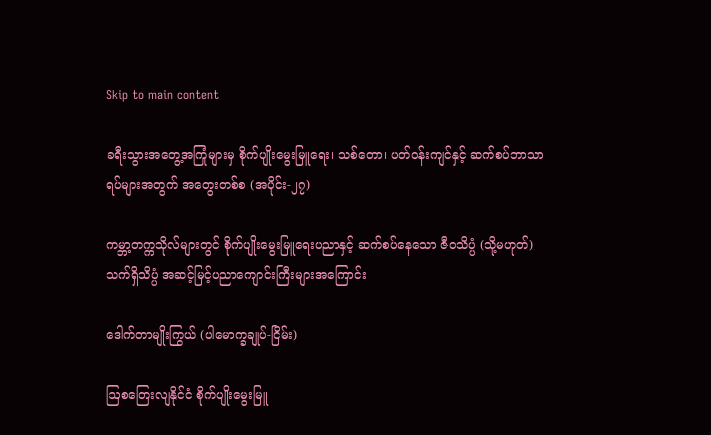Skip to main content

ခရီးသွားအတွေ့အကြုံများမှ စိုက်ပျိုးမွေးမြူရေး၊ သစ်တော၊ ပတ်ဝန်းကျင်နှင့် ဆက်စပ်ဘာသာရပ်များအတွက် အတွေးတစ်စ (အပိုင်း-၂၇)

ကမ္ဘာ့တက္ကသိုလ်များတွင် စိုက်ပျိုးမွေးမြူရေးပညာနှင့် ဆက်စပ်နေသော ဇီဝသိပ္ပံ (သို့မဟုတ်) သက်ရှိသိပ္ပံ အဆင့်မြင့်ပညာကျောင်းကြီးများအကြောင်း

ဒေါက်တာမျိုးကြွယ် (ပါမောက္ခချုပ်-ငြိမ်း)

ဩစတြေးလျနိုင်ငံ စိုက်ပျိုးမွေးမြူ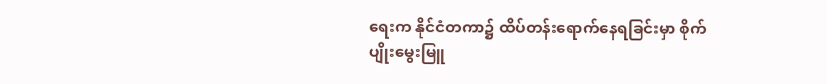ရေးက နိုင်ငံတကာ၌ ထိပ်တန်းရောက်နေရခြင်းမှာ စိုက်ပျိုးမွေးမြူ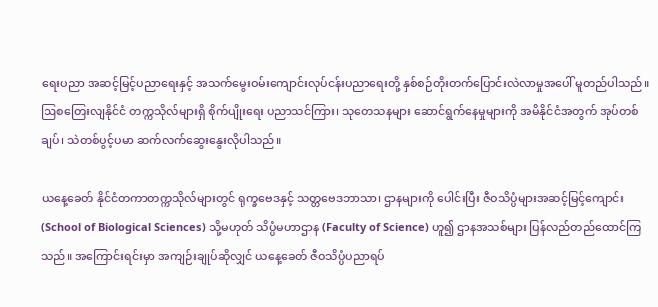ရေးပညာ အဆင့်မြင့်ပညာရေးနှင့် အသက်မွေးဝမ်းကျောင်းလုပ်ငန်းပညာရေးတို့ နှစ်စဉ်တိုးတက်ပြောင်းလဲလာမှုအပေါ် မူတည်ပါသည်။ ဩစတြေးလျနိုင်ငံ တက္ကသိုလ်များရှိ စိုက်ပျိုးရေး ပညာသင်ကြား၊ သုတေသနများ ဆောင်ရွက်နေမှုများကို အမိနိုင်ငံအတွက် အုပ်တစ်ချပ်၊ သဲတစ်ပွင့်ပမာ ဆက်လက်ဆွေးနွေးလိုပါသည်။

ယနေ့ခေတ် နိုင်ငံတကာတက္ကသိုလ်များတွင် ရုက္ခဗေဒနှင့် သတ္တဗေဒဘာသာ၊ ဌာနများကို ပေါင်းပြီး ဇီဝသိပ္ပံများအဆင့်မြင့်ကျောင်း (School of Biological Sciences) သို့မဟုတ် သိပ္ပံမဟာဌာန (Faculty of Science) ဟူ၍ ဌာနအသစ်များ ပြန်လည်တည်ထောင်ကြသည်။ အကြောင်းရင်းမှာ အကျဉ်းချုပ်ဆိုလျှင် ယနေ့ခေတ် ဇီဝသိပ္ပံပညာရပ်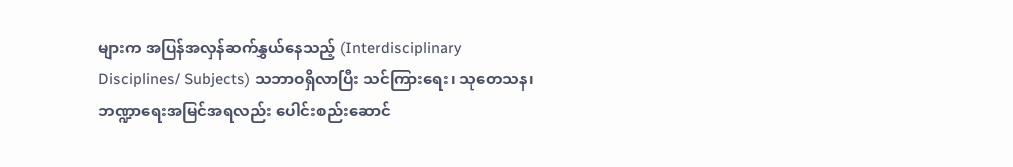များက အပြန်အလှန်ဆက်နွှယ်နေသည့် (Interdisciplinary Disciplines/ Subjects) သဘာဝရှိလာပြီး သင်ကြားရေး၊ သုတေသန၊ ဘဏ္ဍာရေးအမြင်အရလည်း ပေါင်းစည်းဆောင်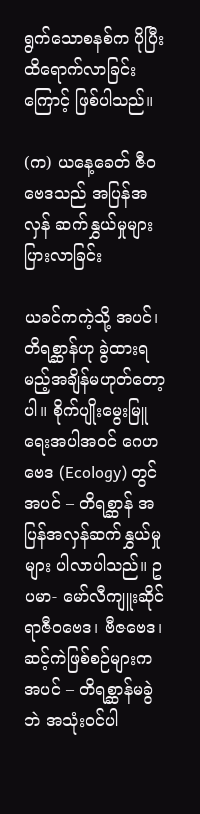ရွက်သောစနစ်က ပိုပြီးထိရောက်လာခြင်းကြောင့် ဖြစ်ပါသည်။

(က) ယနေ့ခေတ် ဇီဝဗေဒသည် အပြန်အလှန် ဆက်နွှယ်မှုများပြားလာခြင်း

ယခင်ကကဲ့သို့ အပင်၊ တိရစ္ဆာန်ဟု ခွဲထားရမည့်အချိန်မဟုတ်တော့ပါ။ စိုက်ပျိုးမွေးမြူရေးအပါအဝင် ဂေဟဗေဒ (Ecology) တွင် အပင် – တိရစ္ဆာန် အပြန်အလှန်ဆက်နွှယ်မှုများ ပါလာပါသည်။ ဥပမာ- မော်လီကျူးဆိုင်ရာဇီဝဗေဒ၊ ဗီဇဗေဒ၊ ဆင့်ကဲဖြစ်စဉ်များက အပင် – တိရစ္ဆာန်မခွဲဘဲ အသုံးဝင်ပါ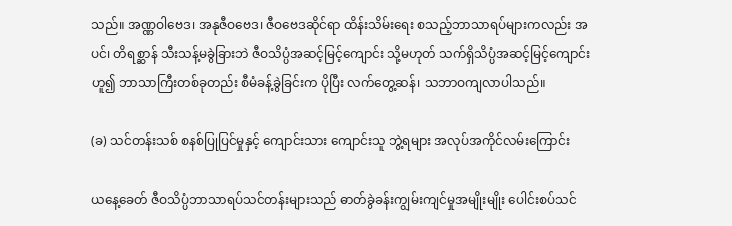သည်။ အဏ္ဏဝါဗေဒ၊ အနုဇီဝဗေဒ၊ ဇီဝဗေဒဆိုင်ရာ ထိန်းသိမ်းရေး စသည့်ဘာသာရပ်များကလည်း အပင်၊ တိရစ္ဆာန် သီးသန့်မခွဲခြားဘဲ ဇီဝသိပ္ပံအဆင့်မြင့်ကျောင်း သို့မဟုတ် သက်ရှိသိပ္ပံအဆင့်မြင့်ကျောင်းဟူ၍ ဘာသာကြီးတစ်ခုတည်း စီမံခန့်ခွဲခြင်းက ပိုပြီး လက်တွေ့ဆန်၊ သဘာဝကျလာပါသည်။

(ခ) သင်တန်းသစ် စနစ်ပြုပြင်မှုနှင့် ကျောင်းသား ကျောင်းသူ ဘွဲ့ရများ အလုပ်အကိုင်လမ်းကြောင်း

ယနေ့ခေတ် ဇီဝသိပ္ပံဘာသာရပ်သင်တန်းများသည် ဓာတ်ခွဲခန်းကျွမ်းကျင်မှုအမျိုးမျိုး ပေါင်းစပ်သင်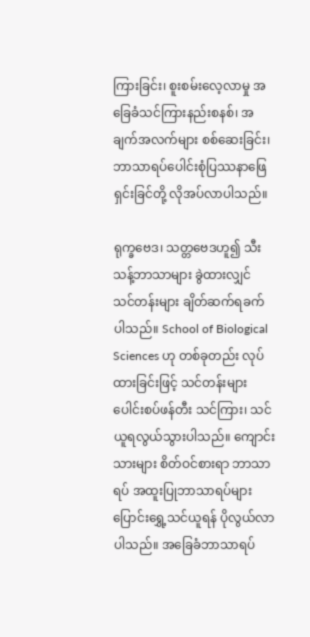ကြားခြင်း၊ စူးစမ်းလေ့လာမှု အခြေခံသင်ကြားနည်းစနစ်၊ အချက်အလက်များ စစ်ဆေးခြင်း၊ ဘာသာရပ်ပေါင်းစုံပြဿနာဖြေရှင်းခြင်တို့ လိုအပ်လာပါသည်။

ရုက္ခဗေဒ၊ သတ္တဗေဒဟူ၍ သီးသန့်ဘာသာများ ခွဲထားလျှင် သင်တန်းများ ချိတ်ဆက်ရခက်ပါသည်။ School of Biological Sciences ဟု တစ်ခုတည်း လုပ်ထားခြင်းဖြင့် သင်တန်းများ ပေါင်းစပ်ဖန်တီး သင်ကြား၊ သင်ယူရလွယ်သွားပါသည်။ ကျောင်းသားများ စိတ်ဝင်စားရာ ဘာသာရပ် အထူးပြုဘာသာရပ်များ ပြောင်းရွှေ့သင်ယူရန် ပိုလွယ်လာပါသည်။ အခြေခံဘာသာရပ်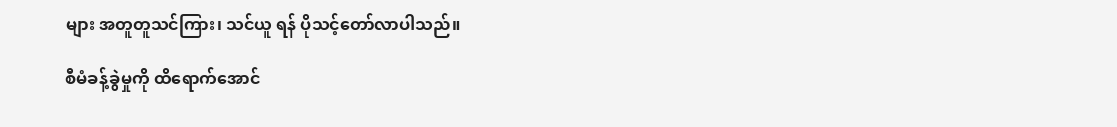များ အတူတူသင်ကြား၊ သင်ယူ ရန် ပိုသင့်တော်လာပါသည်။

စီမံခန့်ခွဲမှုကို ထိရောက်အောင်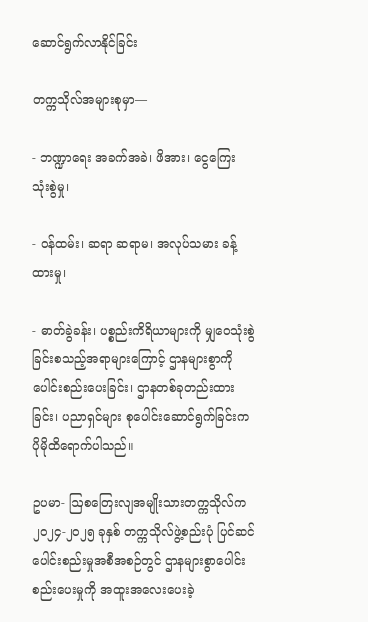ဆောင်ရွက်လာနိုင်ခြင်း

တက္ကသိုလ်အများစုမှာ—

- ဘဏ္ဍာရေး အခက်အခဲ၊ ဖိအား၊ ငွေကြေး သုံးစွဲမှု၊

- ဝန်ထမ်း၊ ဆရာ ဆရာမ၊ အလုပ်သမား ခန့်ထားမှု၊

- ဓာတ်ခွဲခန်း၊ ပစ္စည်းကိရိယာများကို မျှဝေသုံးစွဲခြင်းစသည့်အရာများကြောင့် ဌာနများစွာကို ပေါင်းစည်းပေးခြင်း၊ ဌာနတစ်ခုတည်းထားခြင်း၊ ပညာရှင်များ စုပေါင်းဆောင်ရွက်ခြင်းက ပိုမိုထိရောက်ပါသည်။

ဥပမာ- ဩစတြေးလျအမျိုးသားတက္ကသိုလ်က ၂၀၂၄-၂၀၂၅ ခုနှစ် တက္ကသိုလ်ဖွဲ့စည်းပုံ ပြင်ဆင် ပေါင်းစည်းမှုအစီအစဉ်တွင် ဌာနများစွာပေါင်းစည်းပေးမှုကို အထူးအလေးပေးခဲ့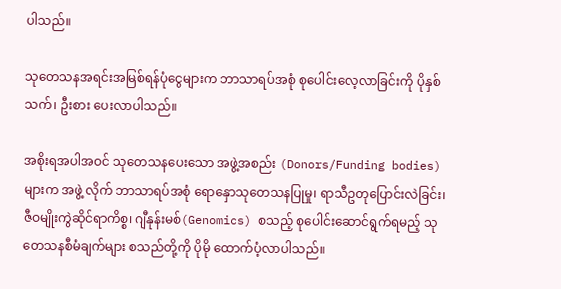ပါသည်။

သုတေသနအရင်းအမြစ်ရန်ပုံငွေများက ဘာသာရပ်အစုံ စုပေါင်းလေ့လာခြင်းကို ပိုနှစ်သက်၊ ဦးစား ပေးလာပါသည်။

အစိုးရအပါအဝင် သုတေသနပေးသော အဖွဲ့အစည်း (Donors/Funding bodies) များက အဖွဲ့ လိုက် ဘာသာရပ်အစုံ ရောနှောသုတေသနပြုမှု၊ ရာသီဥတုပြောင်းလဲခြင်း၊ ဇီဝမျိုးကွဲဆိုင်ရာကိစ္စ၊ ဂျီနုန်းမစ်(Genomics) စသည့် စုပေါင်းဆောင်ရွက်ရမည့် သုတေသနစီမံချက်များ စသည်တို့ကို ပိုမို ထောက်ပံ့လာပါသည်။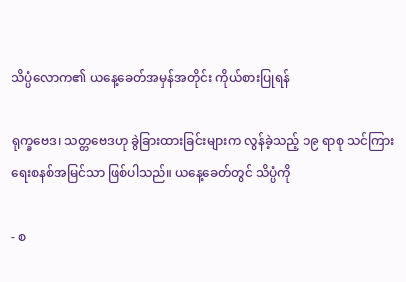သိပ္ပံလောက၏ ယနေ့ခေတ်အမှန်အတိုင်း ကိုယ်စားပြုရန်

ရုက္ခဗေဒ၊ သတ္တဗေဒဟု ခွဲခြားထားခြင်းများက လွန်ခဲ့သည့် ၁၉ ရာစု သင်ကြားရေးစနစ်အမြင်သာ ဖြစ်ပါသည်။ ယနေ့ခေတ်တွင် သိပ္ပံကို

- စ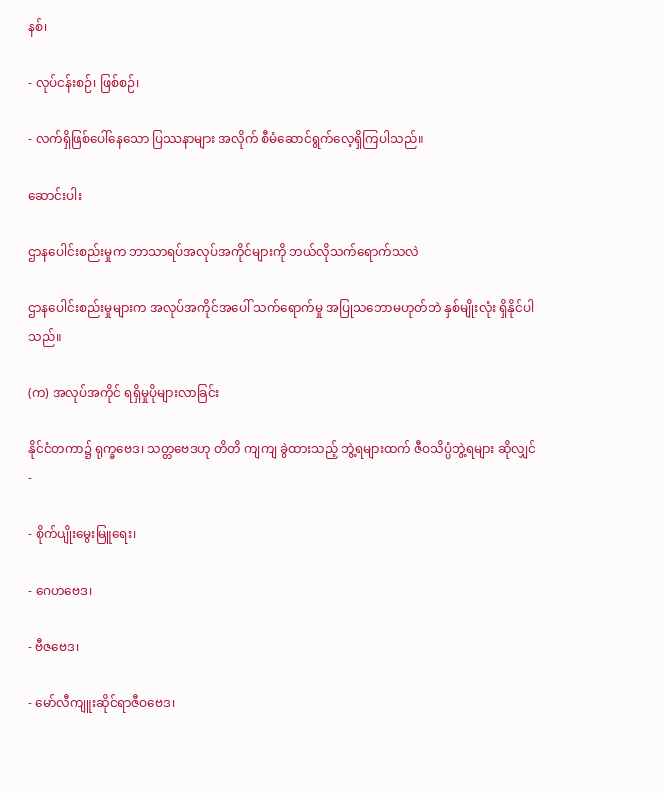နစ်၊

- လုပ်ငန်းစဉ်၊ ဖြစ်စဉ်၊

- လက်ရှိဖြစ်ပေါ်နေသော ပြဿနာများ အလိုက် စီမံဆောင်ရွက်လေ့ရှိကြပါသည်။

ဆောင်းပါး

ဌာနပေါင်းစည်းမှုက ဘာသာရပ်အလုပ်အကိုင်များကို ဘယ်လိုသက်ရောက်သလဲ

ဌာနပေါင်းစည်းမှုများက အလုပ်အကိုင်အပေါ် သက်ရောက်မှု အပြုသဘောမဟုတ်ဘဲ နှစ်မျိုးလုံး ရှိနိုင်ပါသည်။

(က) အလုပ်အကိုင် ရရှိမှုပိုများလာခြင်း

နိုင်ငံတကာ၌ ရုက္ခဗေဒ၊ သတ္တဗေဒဟု တိတိ ကျကျ ခွဲထားသည့် ဘွဲ့ရများထက် ဇီဝသိပ္ပံဘွဲ့ရများ ဆိုလျှင်-

- စိုက်ပျိုးမွေးမြူရေး၊

- ဂေဟဗေဒ၊

- ဗီဇဗေဒ၊

- မော်လီကျူးဆိုင်ရာဇီဝဗေဒ၊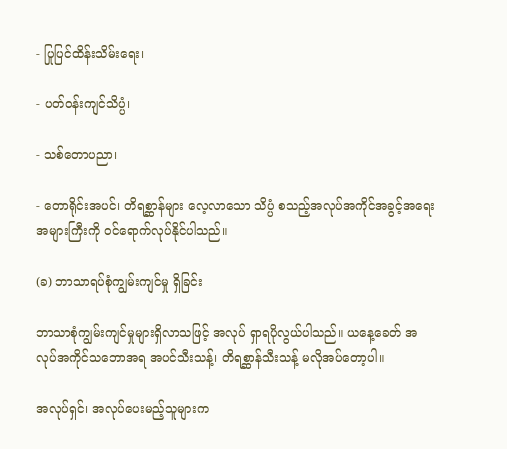- ပြုပြင်ထိန်းသိမ်းရေး၊

- ပတ်ဝန်းကျင်သိပ္ပံ၊

- သစ်တောပညာ၊

- တောရိုင်းအပင်၊ တိရစ္ဆာန်များ လေ့လာသော သိပ္ပံ စသည့်အလုပ်အကိုင်အခွင့်အရေး အများကြီးကို ဝင်ရောက်လုပ်နိုင်ပါသည်။

(ခ) ဘာသာရပ်စုံကျွမ်းကျင်မှု ရှိခြင်း

ဘာသာစုံကျွမ်းကျင်မှုများရှိလာသဖြင့် အလုပ် ရှာရပိုလွယ်ပါသည်။ ယနေ့ခေတ် အလုပ်အကိုင်သဘောအရ အပင်သီးသန့်၊ တိရစ္ဆာန်သီးသန့် မလိုအပ်တော့ပါ။

အလုပ်ရှင်၊ အလုပ်ပေးမည့်သူများက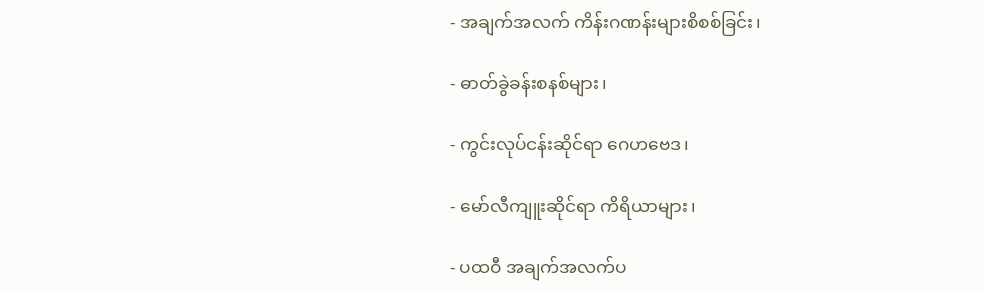- အချက်အလက် ကိန်းဂဏန်းများစိစစ်ခြင်း၊

- ဓာတ်ခွဲခန်းစနစ်များ၊

- ကွင်းလုပ်ငန်းဆိုင်ရာ ဂေဟဗေဒ၊

- မော်လီကျူးဆိုင်ရာ ကိရိယာများ၊

- ပထဝီ အချက်အလက်ပ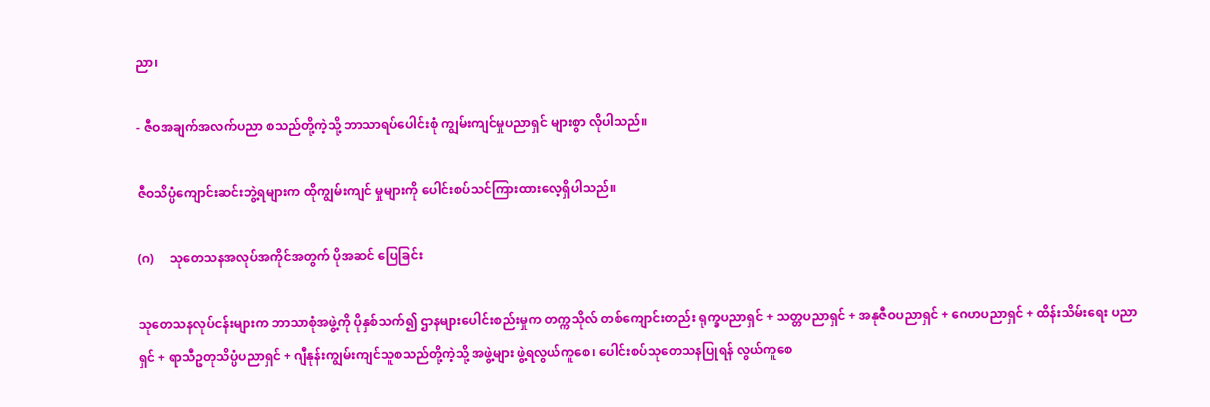ညာ၊

- ဇီဝအချက်အလက်ပညာ စသည်တို့ကဲ့သို့ ဘာသာရပ်ပေါင်းစုံ ကျွမ်းကျင်မှုပညာရှင် များစွာ လိုပါသည်။

ဇီဝသိပ္ပံကျောင်းဆင်းဘွဲ့ရများက ထိုကျွမ်းကျင် မှုများကို ပေါင်းစပ်သင်ကြားထားလေ့ရှိပါသည်။

(ဂ)     သုတေသနအလုပ်အကိုင်အတွက် ပိုအဆင် ပြေခြင်း

သုတေသနလုပ်ငန်းများက ဘာသာစုံအဖွဲ့ကို ပိုနှစ်သက်၍ ဌာနများပေါင်းစည်းမှုက တက္ကသိုလ် တစ်ကျောင်းတည်း ရုက္ခပညာရှင် + သတ္တပညာရှင် + အနုဇီဝပညာရှင် + ဂေဟပညာရှင် + ထိန်းသိမ်းရေး ပညာရှင် + ရာသီဥတုသိပ္ပံပညာရှင် + ဂျီနုန်းကျွမ်းကျင်သူစသည်တို့ကဲ့သို့ အဖွဲ့များ ဖွဲ့ရလွယ်ကူစေ၊ ပေါင်းစပ်သုတေသနပြုရန် လွယ်ကူစေ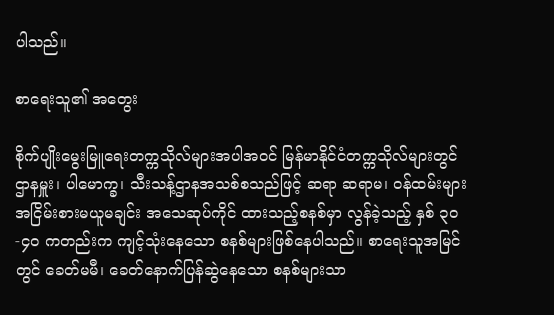ပါသည်။

စာရေးသူ၏ အတွေး

စိုက်ပျိုးမွေးမြူရေးတက္ကသိုလ်များအပါအဝင် မြန်မာနိုင်ငံတက္ကသိုလ်များတွင် ဌာနမှူး၊ ပါမောက္ခ၊ သီးသန့်ဌာနအသစ်စသည်ဖြင့် ဆရာ ဆရာမ၊ ဝန်ထမ်းများ အငြိမ်းစားမယူမချင်း အသေဆုပ်ကိုင် ထားသည့်စနစ်မှာ လွန်ခဲ့သည့် နှစ် ၃၀-၄၀ ကတည်းက ကျင့်သုံးနေသော စနစ်များဖြစ်နေပါသည်။ စာရေးသူအမြင်တွင် ခေတ်မမီ၊ ခေတ်နောက်ပြန်ဆွဲနေသော စနစ်များသာ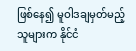ဖြစ်နေ၍ မူဝါဒချမှတ်မည့်သူများက နိုင်ငံ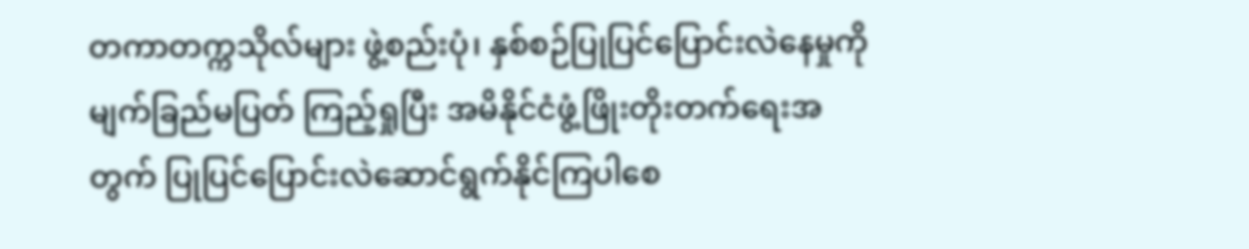တကာတက္ကသိုလ်များ ဖွဲ့စည်းပုံ၊ နှစ်စဉ်ပြုပြင်ပြောင်းလဲနေမှုကို မျက်ခြည်မပြတ် ကြည့်ရှုပြီး အမိနိုင်ငံဖွံ့ဖြိုးတိုးတက်ရေးအတွက် ပြုပြင်ပြောင်းလဲဆောင်ရွက်နိုင်ကြပါစေ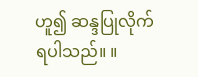ဟူ၍ ဆန္ဒပြုလိုက်ရပါသည်။ ။